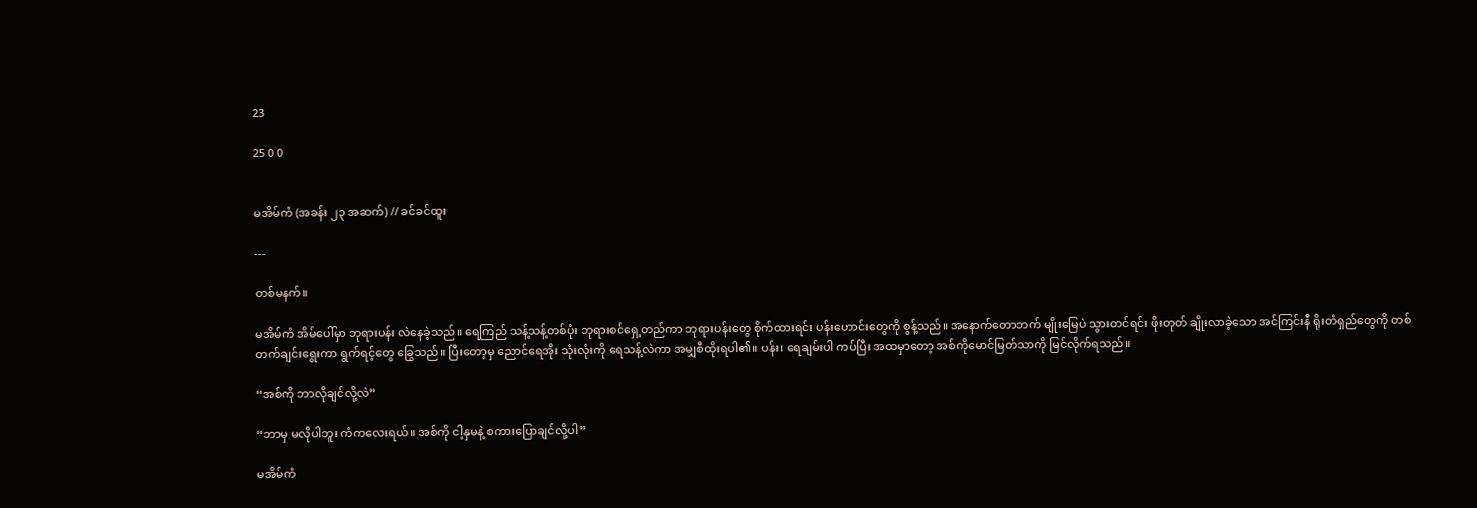23

25 0 0


မအိမ်ကံ (အခန်း ၂၃ အဆက်) // ခင်ခင်ထူး

---

တစ်မနက်။

မအိမ်ကံ အိမ်ပေါ်မှာ ဘုရားပန်း လဲနေခဲ့သည်။ ရေကြည် သန့်သန့်တစ်ပုံး ဘုရားစင်ရှေ့တည်ကာ ဘုရားပန်းတွေ စိုက်ထားရင်း ပန်းဟောင်းတွေကို စွန့်သည်။ အနောက်တောဘက် မျိုးမြေပဲ သွားတင်ရင်း ဖိုးတုတ် ချိုးလာခဲ့သော အင်ကြင်းနီ ရိုးတံရှည်တွေကို တစ်တက်ချင်းရွေးကာ ရွက်ရင့်တွေ ခြွေသည်။ ပြီးတော့မှ ညောင်ရေအိုး သုံးလုံးကို ရေသန့်လဲကာ အမျှစီထိုးရပါ၏။ ပန်း၊ ရေချမ်းပါ ကပ်ပြီး အထမှာတော့ အစ်ကိုမောင်မြတ်သာကို မြင်လိုက်ရသည်။

“အစ်ကို ဘာလိုချင်လို့လဲ”

“ဘာမှ မလိုပါဘူး ကံကလေးရယ်။ အစ်ကို ငါ့နှမနဲ့ စကားပြောချင်လို့ပါ”

မအိမ်ကံ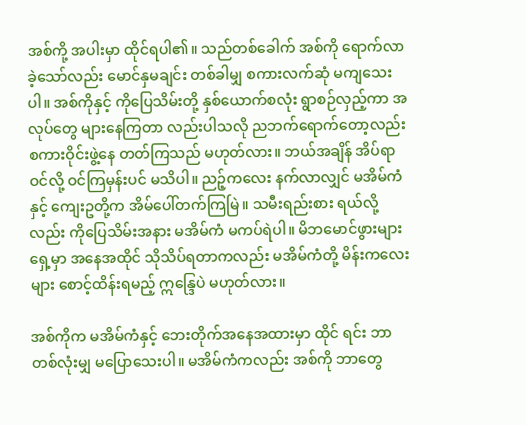အစ်ကို့ အပါးမှာ ထိုင်ရပါ၏။ သည်တစ်ခေါက် အစ်ကို ရောက်လာခဲ့သော်လည်း မောင်နှမချင်း တစ်ခါမျှ စကားလက်ဆုံ မကျသေးပါ။ အစ်ကိုနှင့် ကိုပြေသိမ်းတို့ နှစ်ယောက်စလုံး ရွာစဉ်လှည့်ကာ အလုပ်တွေ များနေကြတာ လည်းပါသလို ညဘက်ရောက်တော့လည်း စကားဝိုင်းဖွဲ့နေ တတ်ကြသည် မဟုတ်လား။ ဘယ်အချိန် အိပ်ရာဝင်လို့ ဝင်ကြမှန်းပင် မသိပါ။ ညဉ့်ကလေး နက်လာလျှင် မအိမ်ကံနှင့် ကျေးဥတို့က အိမ်ပေါ်တက်ကြမြဲ။ သမီးရည်းစား ရယ်လို့လည်း ကိုပြေသိမ်းအနား မအိမ်ကံ မကပ်ရဲပါ။ မိဘမောင်ဖွားများရှေ့မှာ အနေအထိုင် သိုသိပ်ရတာကလည်း မအိမ်ကံတို့ မိန်းကလေးများ စောင့်ထိန်းရမည့် ဣန္ဒြေပဲ မဟုတ်လား။

အစ်ကိုက မအိမ်ကံနှင့် ဘေးတိုက်အနေအထားမှာ ထိုင် ရင်း ဘာတစ်လုံးမျှ မပြောသေးပါ။ မအိမ်ကံကလည်း အစ်ကို ဘာတွေ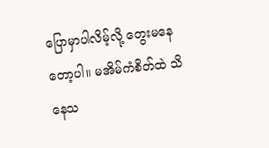ပြောမှာပါလိမ့်လို့ တွေးမနေတော့ပါ။ မအိမ်ကံစိတ်ထဲ သိနေသ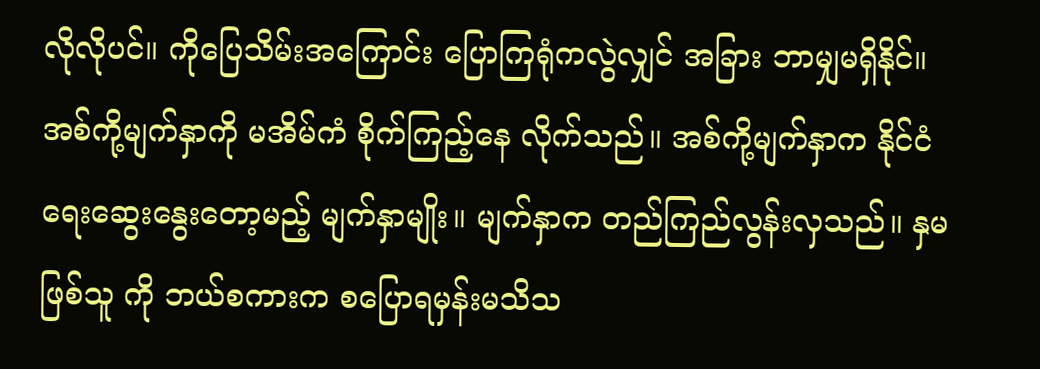လိုလိုပင်။ ကိုပြေသိမ်းအကြောင်း ပြောကြရုံကလွဲလျှင် အခြား ဘာမျှမရှိနိုင်။ အစ်ကို့မျက်နှာကို မအိမ်ကံ စိုက်ကြည့်နေ လိုက်သည်။ အစ်ကို့မျက်နှာက နိုင်ငံရေးဆွေးနွေးတော့မည့် မျက်နှာမျိုး။ မျက်နှာက တည်ကြည်လွန်းလှသည်။ နှမဖြစ်သူ ကို ဘယ်စကားက စပြောရမှန်းမသိသ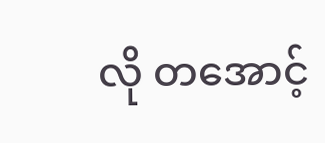လို တအောင့်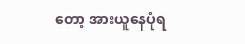တော့ အားယူနေပုံရ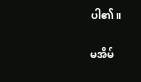ပါ၏။

မအိမ်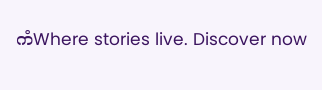ကံWhere stories live. Discover now